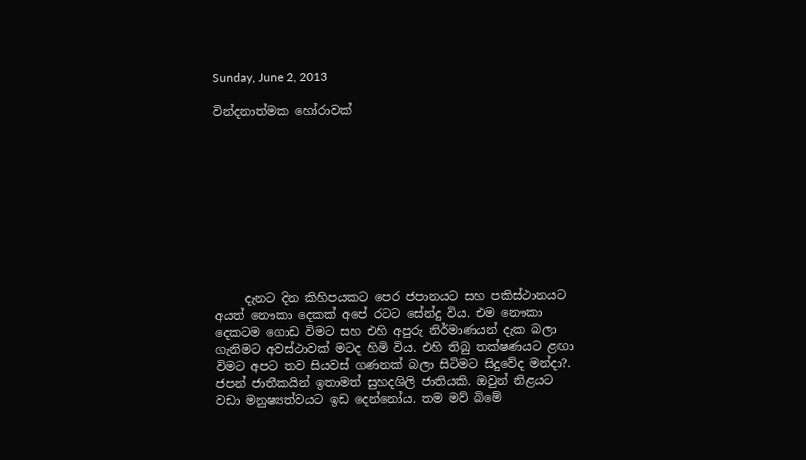Sunday, June 2, 2013

වින්දනාත්මක හෝරාවක්










     දැනට දින කිහිපයකට පෙර ජපානයට සහ පකිස්ථානයට අයත් නෞකා දෙකක් අපේ රටට සේන්දු විය. එම නෞකා දෙකටම ගොඩ විමට සහ එහි අපුරු නිර්මාණයන් දැක බලා ගැනිමට අවස්ථාවක් මටද හිමි විය. එහි තිබු තක්ෂණයට ළඟා විමට අපට තව සියවස් ගණනක් බලා සිටිමට සිදුවේද මන්දා?. ජපන් ජාතීකයින් ඉතාමත් සුහදශිලි ජාතියකි. ඔවුන් නිළයට වඩා මනුෂ්‍යත්වයට ඉඩ දෙන්නෝය. තම මව් බිමේ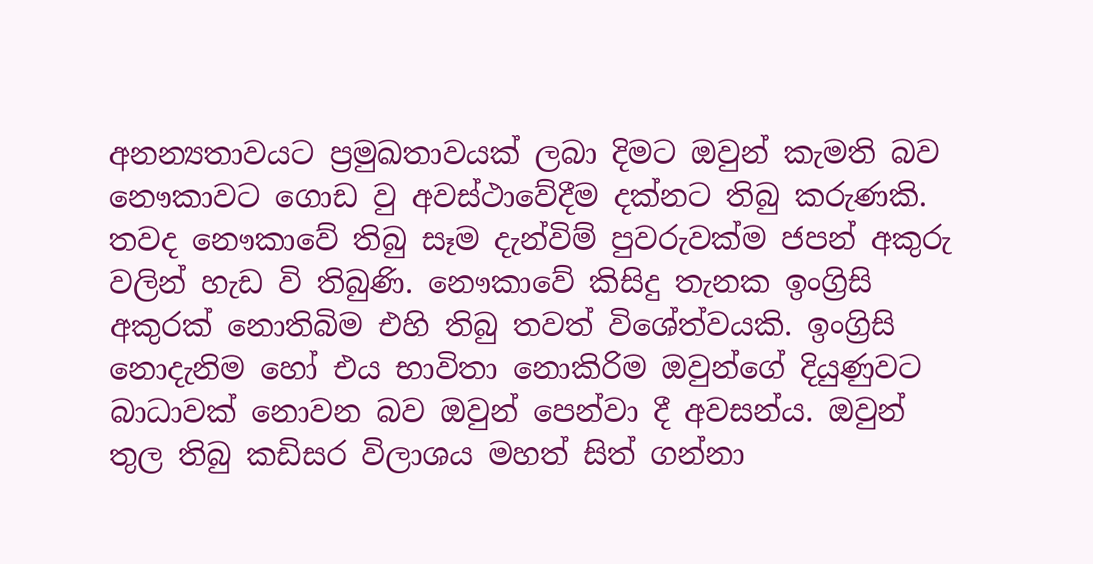අනන්‍යතාවයට ප්‍රමුඛතාවයක් ලබා දිමට ඔවුන් කැමති බව නෞකාවට ගොඩ වු අවස්ථාවේදීම දක්නට තිබු කරුණකි. තවද නෞකාවේ තිබු සෑම දැන්විම් පුවරුවක්ම ජපන් අකුරු වලින් හැඩ වි තිබුණි. නෞකාවේ කිසිදු තැනක ඉංග්‍රිසි අකුරක් නොතිබිම එහි තිබු තවත් විශේත්වයකි. ඉංග්‍රිසි නොදැනිම හෝ එය භාවිතා නොකිරිම ඔවුන්ගේ දියුණුවට බාධාවක් නොවන බව ඔවුන් පෙන්වා දී අවසන්ය. ඔවුන් තුල තිබු කඩිසර විලාශය මහත් සිත් ගන්නා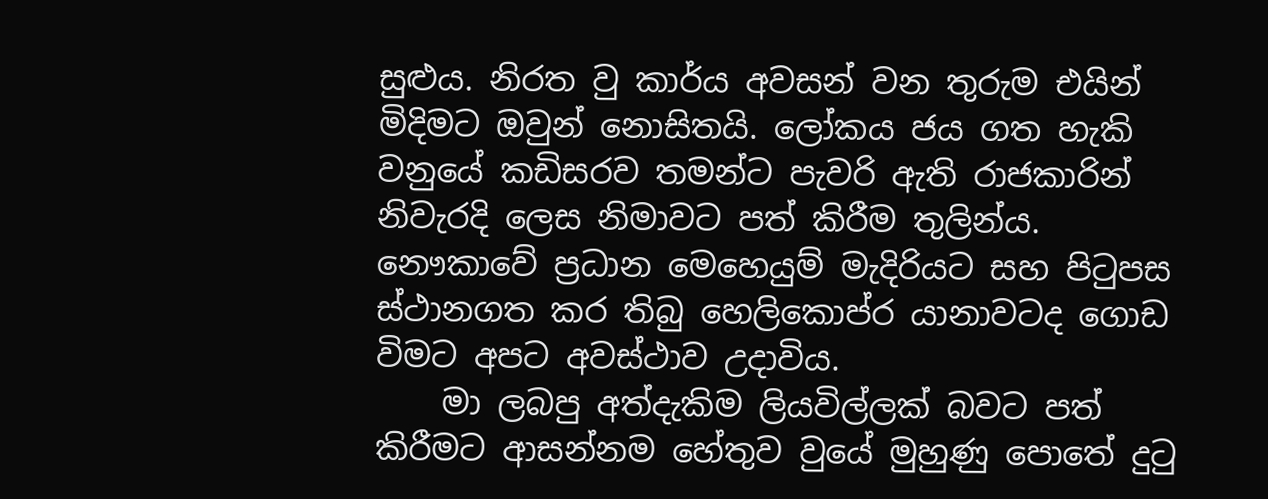සුළුය. නිරත වු කාර්ය අවසන් වන තුරුම එයින් මිදිමට ඔවුන් නොසිතයි. ලෝකය ජය ගත හැකි වනුයේ කඩිසරව තමන්ට පැවරි ඇති රාජකාරින් නිවැරදි ලෙස නිමාවට පත් කිරීම තුලින්ය. නෞකාවේ ප්‍රධාන මෙහෙයුම් මැදිරියට සහ පිටුපස ස්ථානගත කර තිබු හෙලිකොප්ර යානාවටද ගොඩ විමට අපට අවස්ථාව උදාවිය.
    මා ලබපු අත්දැකිම ලියවිල්ලක් බවට පත් කිරීමට ආසන්නම හේතුව වුයේ මුහුණු පොතේ දුටු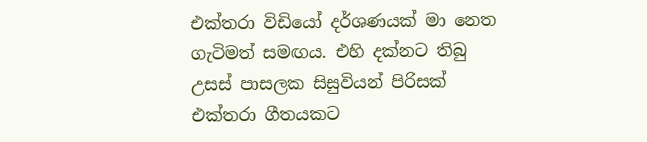එක්තරා විඩියෝ දර්ශණයක් මා නෙත ගැටිමත් සමඟය. එහි දක්නට තිබු උසස් පාසලක සිසුවියන් පිරිසක් එක්තරා ගීතයකට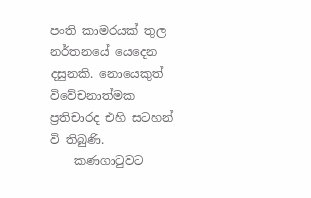පංති කාමරයක් තුල නර්තනයේ යෙදෙන දසුනකි. නොයෙකුත් විවේචනාත්මක ප්‍රතිචාරද එහි සටහන් වි තිබුණි.
    කණගාටුවට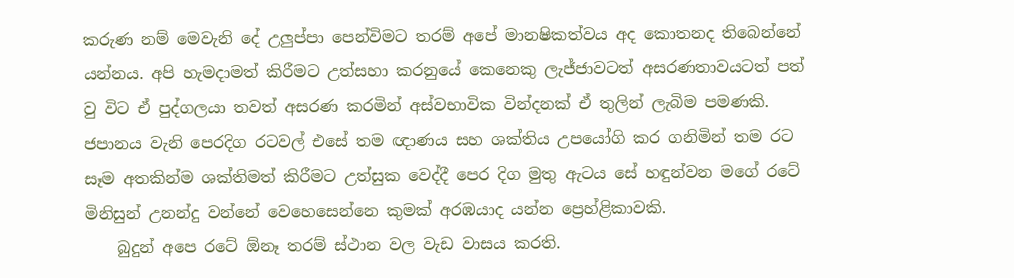කරුණ නම් මෙවැනි දේ උලුප්පා පෙන්විමට තරම් අපේ මානෂිකත්වය අද කොතනද තිබෙන්නේ යන්නය. අපි හැමදාමත් කිරීමට උත්සහා කරනුයේ කෙනෙකු ලැජ්ජාවටත් අසරණතාවයටත් පත් වු විට ඒ පුද්ගලයා තවත් අසරණ කරමින් අස්වභාවික වින්දනක් ඒ තුලින් ලැබිම පමණකි. ජපානය වැනි පෙරදිග රටවල් එසේ තම ඥාණය සහ ශක්තිය උපයෝගි කර ගනිමින් තම රට සෑම අතකින්ම ශක්තිමත් කිරීමට උත්සුක වෙද්දී පෙර දිග මුතු ඇටය සේ හඳුන්වන මගේ රටේ මිනිසුන් උනන්දු වන්නේ වෙහෙසෙන්නෙ කුමක් අරඹයාද යන්න ප්‍රෙහ්ළිකාවකි.
    බුදුන් අපෙ රටේ ඕනෑ තරම් ස්ථාන වල වැඩ වාසය කරති.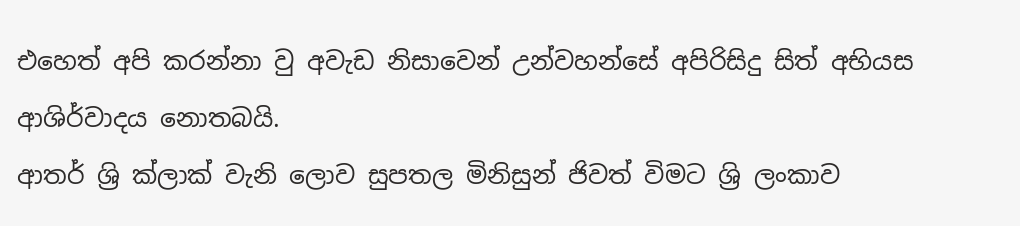එහෙත් අපි කරන්නා වු අවැඩ නිසාවෙන් උන්වහන්සේ අපිරිසිදු සිත් අභියස ආශිර්වාදය නොතබයි.
ආතර් ශ්‍රි ක්ලාක් වැනි ලොව සුපතල මිනිසුන් ජිවත් විමට ශ්‍රි ලංකාව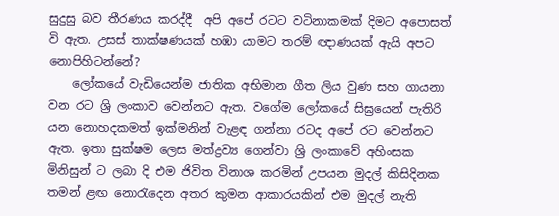සුදුසු බව තීරණය කරද්දී  අපි අපේ රටට වටිනාකමක් දිමට අපොසත් වි ඇත. උසස් තාක්ෂණයක් හඹා යාමට තරම් ඥාණයක් ඇයි අපට නොපිහිටන්නේ?
    ලෝකයේ වැඩියෙන්ම ජාතික අභිමාන ගීත ලිය වුණ සහ ගායනා වන රට ශ්‍රි ලංකාව වෙන්නට ඇත. වගේම ලෝකයේ සිඝ්‍රයෙන් පැතිරි යන නොහදකමත් ඉක්මනින් වැළඳ ගන්නා රටද අපේ රට වෙන්නට ඇත. ඉතා සුක්ෂම ලෙස මත්ද්‍රව්‍ය ගෙන්වා ශ්‍රි ලංකාවේ අහිංසක මිනිසුන් ට ලබා දි එම ජිවිත විනාශ කරමින් උපයන මුදල් කිසිදිනක තමන් ළඟ නොරැදෙන අතර කුමන ආකාරයකින් එම මුදල් නැති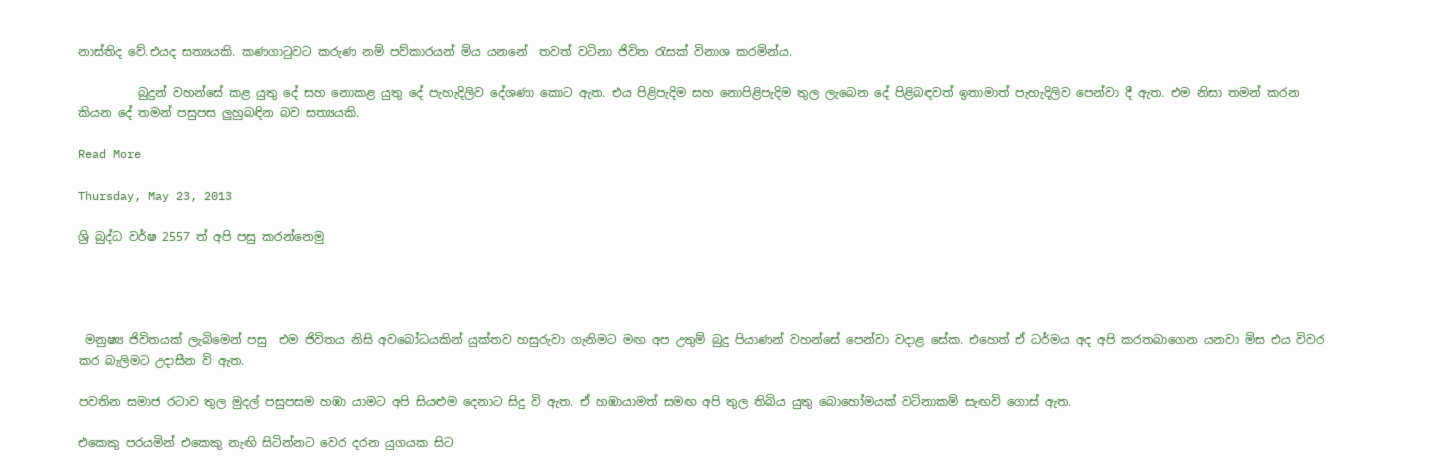නාස්තිද වේ.එයද සත්‍යයකි. කණගාටුවට කරුණ නම් පව්කාරයන් මිය යනනේ  තවත් වටිනා ජිවිත රැසක් විනාශ කරමින්ය.

          බුදුන් වහන්සේ කළ යුතු දේ සහ නොකළ යුතු දේ පැහැදිලිව දේශණා කොට ඇත. එය පිළිපැදිම සහ නොපිළිපැදිම තුල ලැබෙන දේ පිළිබඳවත් ඉතාමාත් පැහැදිලිව පෙන්වා දී ඇත. එම නිසා තමන් කරන කියන දේ තමන් පසුපස ලුහුබඳින බව සත්‍යයකි.

Read More

Thursday, May 23, 2013

ශ්‍රි බුද්ධ වර්ෂ 2557 ත් අපි පසු කරන්නෙමු




 මනුෂ්‍ය ජිවිතයක් ලැබිමෙන් පසු  එම ජිවිතය නිසි අවබෝධයකින් යුක්තව හසුරුවා ගැනිමට මඟ අප උතුම් බුදු පියාණන් වහන්සේ පෙන්වා වදාළ සේක. එහෙත් ඒ ධර්මය අද අපි කරතබාගෙන යනවා මිස එය විවර කර බැලිමට උදාසීන වි ඇත.

පවතින සමාජ රටාව තුල මුදල් පසුපසම හඹා යාමට අපි සියළුම දෙනාට සිදු වි ඇත. ඒ හඹායාමත් සමඟ අපි තුල තිබිය යුතු බොහෝමයක් වටිනාකම් සැඟවි ගොස් ඇත.

එකෙකු පරයමින් එකෙකු නැඟි සිටින්නට වෙර දරන යුගයක සිට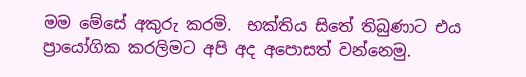මම මේසේ අකුරු කරමි.  භක්තිය සිතේ තිබුණාට එය ප්‍රායෝගික කරලිමට අපි අද අපොසත් වන්නෙමු.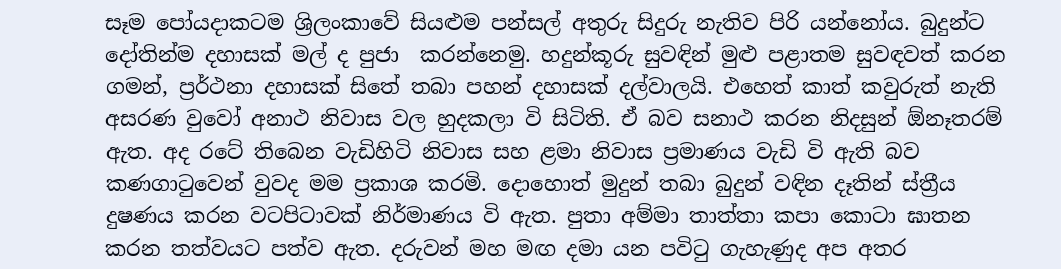සෑම පෝයදාකටම ශ්‍රිලංකාවේ සියළුම පන්සල් අතුරු සිදුරු නැතිව පිරි යන්නෝය. බුදුන්ට දෝතින්ම දහාසක් මල් ද පුජා  කරන්නෙමු. හදුන්කූරු සුවඳින් මුළු පළාතම සුවඳවත් කරන ගමන්, ප්‍රර්ථනා දහාසක් සිතේ තබා පහන් දහාසක් දල්වාලයි. එහෙත් කාත් කවුරුත් නැති අසරණ වුවෝ අනාථ නිවාස වල හුදකලා වි සිටිති. ඒ බව සනාථ කරන නිදසුන් ඕනෑතරම් ඇත. අද රටේ තිබෙන වැඩිහිටි නිවාස සහ ළමා නිවාස ප්‍රමාණය වැඩි වි ඇති බව කණගාටුවෙන් වුවද මම ප්‍රකාශ කරමි. දොහොත් මුදුන් තබා බුදුන් වඳින දෑතින් ස්ත්‍රීය දුෂණය කරන වටපිටාවක් නිර්මාණය වි ඇත. පුතා අම්මා තාත්තා කපා කොටා ඝාතන කරන තත්වයට පත්ව ඇත. දරුවන් මහ මඟ දමා යන පවිටු ගැහැණුද අප අතර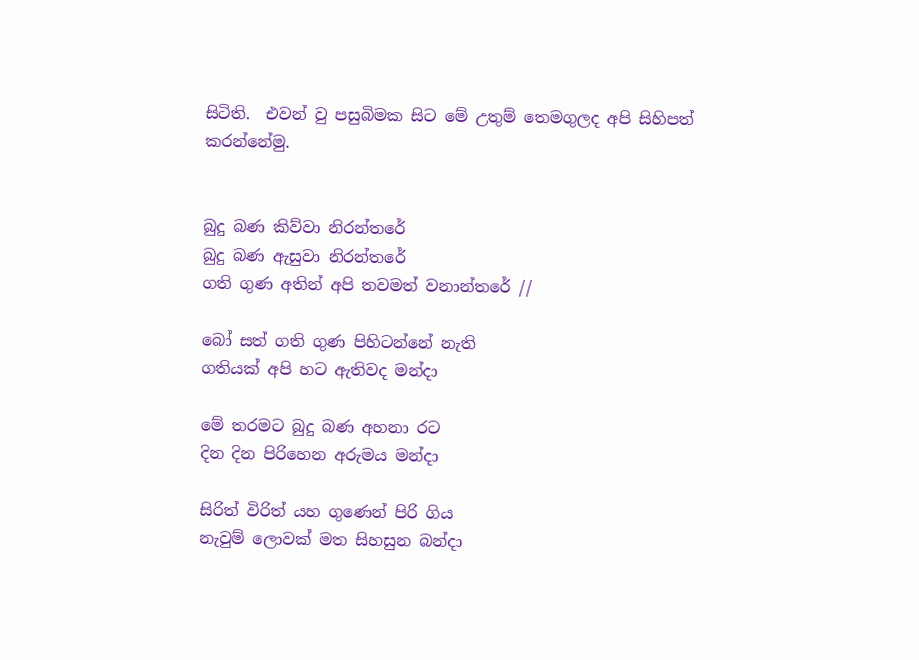සිටිති.  එවන් වු පසුබිමක සිට මේ උතුම් තෙමගුලද අපි සිහිපත් කරන්නේමු.


බුදු බණ කිව්වා නිරන්තරේ
බුදු බණ ඇසුවා නිරන්තරේ
ගති ගුණ අතින් අපි තවමත් වනාන්තරේ //

බෝ සත් ගති ගුණ පිහිටන්නේ නැති
ගතියක් අපි හට ඇතිවද මන්දා

මේ තරමට බුදු බණ අහනා රට
දින දින පිරිහෙන අරුමය මන්දා

සිරිත් විරිත් යහ ගුණෙන් පිරි ගිය
නැවුම් ලොවක් මත සිහසුන බන්දා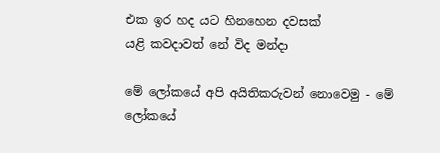එක ඉර හද යට හිනහෙන ‍දවසක්
යළි කවදාවත් නේ විද මන්දා

මේ ලෝකයේ අපි අයිතිකරුවන් නොවෙමු - මේ ලෝකයේ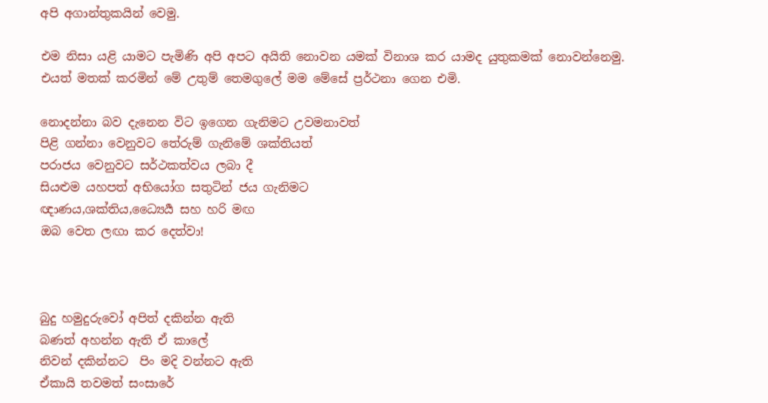අපි අගාන්තුකයින් වෙමු.

එම නිසා යළි යාමට පැමිණි අපි අපට අයිති නොවන යමක් විනාශ කර යාමද යුතුකමක් නොවන්නෙමු. එයත් මතක් කරමින් මේ උතුම් තෙමගුලේ මම මේසේ ප්‍රර්ථනා ගෙන එමි.

නොදන්නා බව දැනෙන විට ඉගෙන ගැනිමට උවමනාවත්
පිළි ගන්නා වෙනුවට තේරුම් ගැනිමේ ශක්තියත්
පරාජය වෙනුවට සර්ථකත්වය ලබා දී
සියළුම යහපත් අභියෝග සතුටින් ජය ගැනිමට
ඥාණය,ශක්තිය,ධ්‍යෛර්‍ය සහ හරි මඟ
ඔබ වෙත ලඟා කර දෙත්වා!



බුදු හමුදුරුවෝ අපිත් දකින්න ඇති
බණත් අහන්න ඇති ඒ කාලේ
නිවන් දකින්නට  පිං මදි වන්නට ඇති
ඒකායි තවමත් සංසාරේ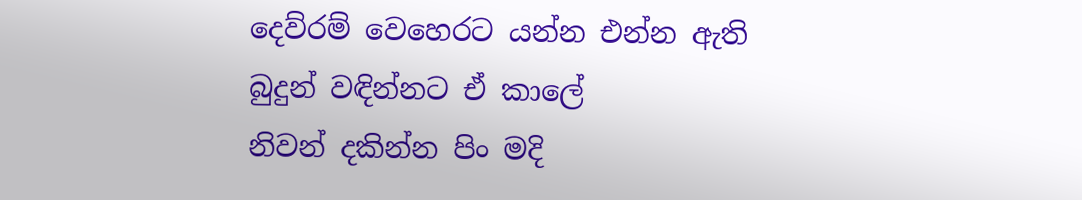දෙව්රම් වෙහෙරට යන්න එන්න ඇති
බුදුන් වඳින්නට ඒ කාලේ
නිවන් දකින්න පිං මදි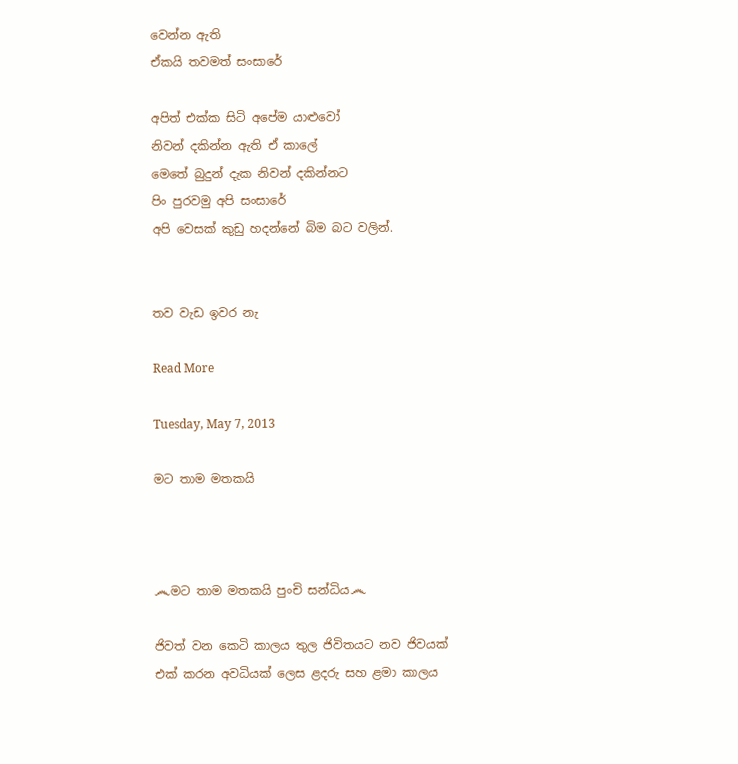වෙන්න ඇති
ඒකයි තවමත් සංසාරේ

අපිත් එක්ක සිටි අපේම යාළුවෝ
නිවන් දකින්න ඇති ඒ කාලේ
මෙතේ බුදුන් දැක නිවන් දකින්නට
පිං පුරවමු අපි සංසාරේ
අපි වෙසක් කුඩු හදන්නේ බිම බට වලින්.


තව වැඩ ඉවර නැ

Read More

Tuesday, May 7, 2013

මට තාම මතකයි



෴මට තාම මතකයි පුංචි සන්ධිය෴

ජිවත් වන කෙටි කාලය තුල ජිවිතයට නව ජිවයක් එක් කරන අවධියක් ලෙස ළදරු සහ ළමා කාලය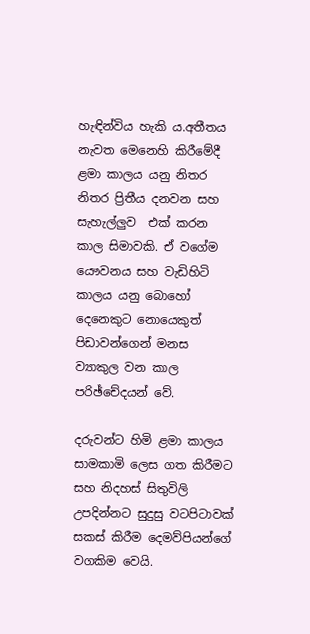හැඳින්විය හැකි ය.අතීතය නැවත මෙනෙහි කිරීමේදී ළමා කාලය යනු නිතර නිතර ප්‍රිතීය දනවන සහ සැහැල්ලුව  එක් කරන  කාල සිමාවකි. ඒ වගේම යෞවනය සහ වැඩිහිටි කාලය යනු බොහෝ දෙනෙකුට නොයෙකුත් පිඩාවන්ගෙන් මනස ව්‍යාකුල වන කාල පරිඡ්චේදයන් වේ.

දරුවන්ට හිමි ළමා කාලය සාමකාමි ලෙස ගත කිරීමට සහ නිදහස් සිතුවිලි උපදින්නට සුදුසු වටපිටාවක් සකස් කිරීම දෙමව්පියන්ගේ වගකිම වෙයි.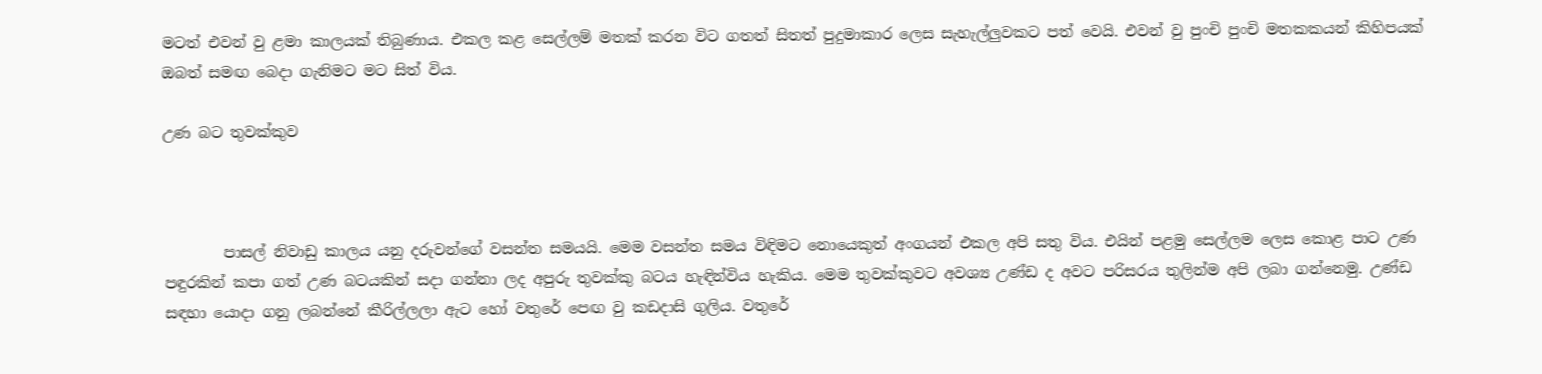මටත් එවන් වු ළමා කාලයක් තිබුණාය. එකල කළ සෙල්ලම් මතක් කරන විට ගතත් සිතත් පුදුමාකාර ලෙස සැහැල්ලුවකට පත් වෙයි. එවන් වු පුංචි පුංචි මතකකයන් කිහිපයක් ඔබත් සමඟ බෙදා ගැනිමට මට සිත් විය.

උණ බට තුවක්කුව



        පාසල් නිවාඩු කාලය යනු දරුවන්ගේ වසන්ත සමයයි. මෙම වසන්ත සමය විඳිමට නොයෙකුත් අංගයන් එකල අපි සතු විය. එයින් පළමු සෙල්ලම ලෙස කොළ පාට උණ පඳුරකින් කපා ගත් උණ බටයකින් සදා ගන්නා ලද අපුරු තුවක්කු බටය හැඳින්විය හැකිය. මෙම තුවක්කුවට අවශ්‍ය උණ්ඩ ද අවට පරිසරය තුලින්ම අපි ලබා ගන්නෙමු. උණ්ඩ සඳහා යොදා ගනු ලබන්නේ කීරිල්ලලා ඇට හෝ වතුරේ පෙඟ වු කඩදාසි ගුලිය. වතුරේ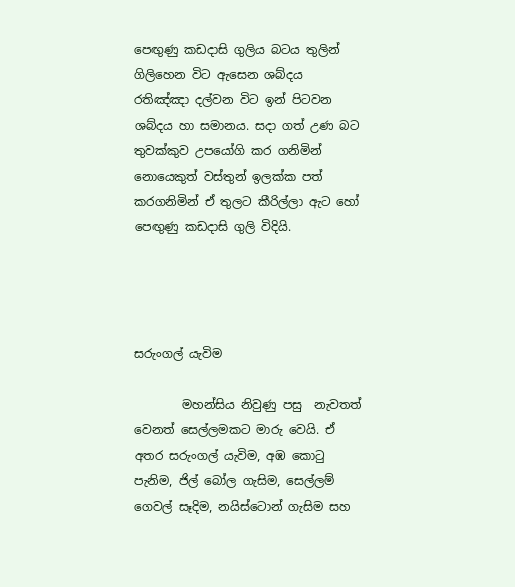පෙඟුණු කඩදාසි ගුලිය බටය තුලින් ගිලිහෙන විට ඇසෙන ශබ්දය රතිඤ්ඤා දල්වන විට ඉන් පිටවන ශබ්දය හා සමානය. සදා ගත් උණ බට තුවක්කුව උපයෝගි කර ගනිමින් නොයෙකුත් වස්තුන් ඉලක්ක පත් කරගනිමින් ඒ තුලට කීරිල්ලා ඇට හෝ පෙඟුණු කඩදාසි ගුලි විදියි.




සරුංගල් යැවිම

        මහන්සිය නිවුණු පසු  නැවතත් වෙනත් සෙල්ලමකට මාරු වෙයි. ඒ අතර සරුංගල් යැවිම, අඹ කොටු පැනිම, ජිල් බෝල ගැසිම, සෙල්ලම් ගෙවල් සෑදිම, නයිස්ටොන් ගැසිම සහ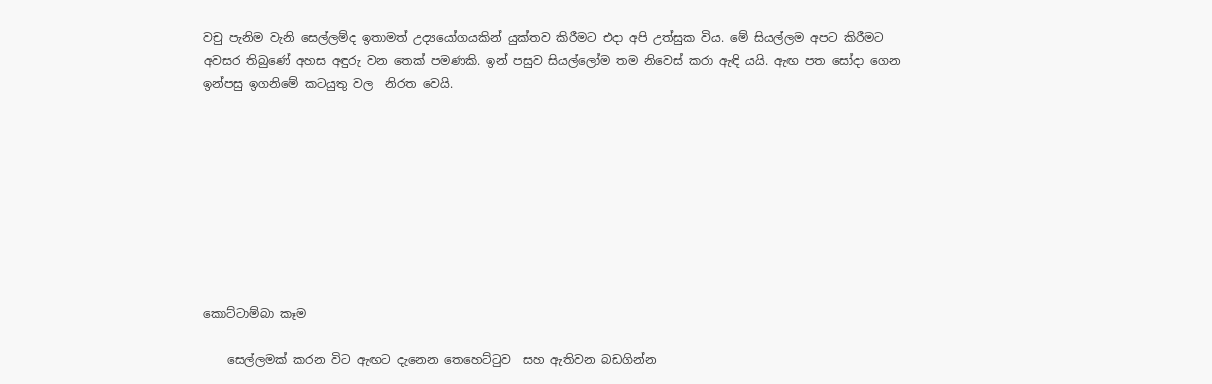වචු පැනිම වැනි සෙල්ලම්ද ඉතාමත් උද්‍යයෝගයකින් යුක්තව කිරීමට එදා අපි උත්සුක විය. මේ සියල්ලම අපට කිරීමට අවසර තිබුණේ අහස අඳුරු වන තෙක් පමණකි. ඉන් පසුව සියල්ලෝම තම නිවෙස් කරා ඇඳි යයි. ඇඟ පත සෝදා ගෙන ඉන්පසු ඉගනිමේ කටයුතු වල  නිරත වෙයි.









කොට්ටාම්බා කෑම

    සෙල්ලමක් කරන විට ඇඟට දැනෙන තෙහෙට්ටුව  සහ ඇතිවන බඩගින්න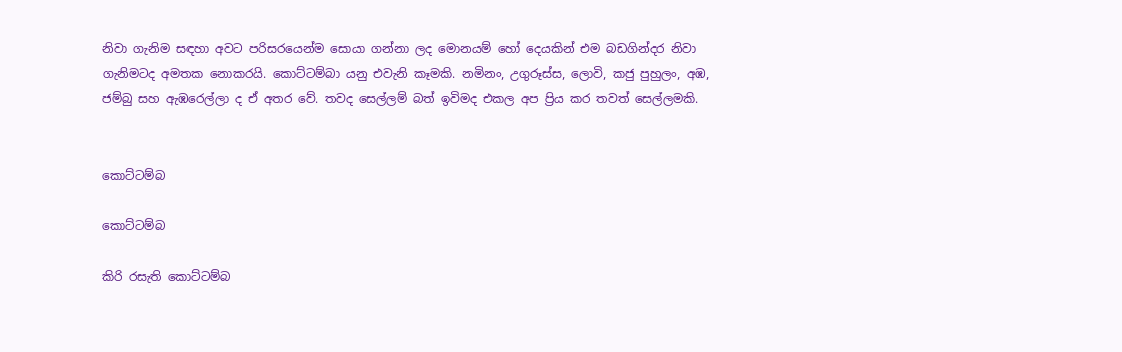නිවා ගැනිම සඳහා අවට පරිසරයෙන්ම සොයා ගන්නා ලද මොනයම් හෝ දෙයකින් එම බඩගින්දර නිවා ගැනිමටද අමතක නොකරයි. කොට්ටම්බා යනු එවැනි කෑමකි. නමිනං, උගුරූස්ස, ලොවි, කජු පුහුලං, අඹ, ජම්බු සහ ඇඹරෙල්ලා ද ඒ අතර වේ. තවද සෙල්ලම් බත් ඉවිමද එකල අප ප්‍රිය කර තවත් සෙල්ලමකි.


කොට්ටම්බ

කොට්ටම්බ

කිරි රසැති කොට්ටම්බ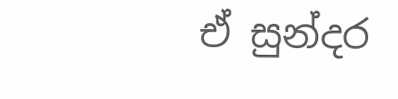ඒ සුන්දර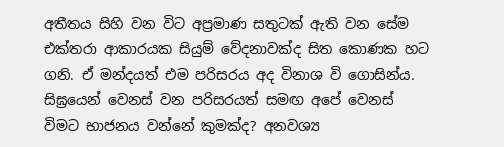අතීතය සිහි වන විට අප්‍රමාණ සතුටක් ඇති වන සේම එක්තරා ආකාරයක සියුම් වේදනාවක්ද සිත කොණක හට ගනි. ඒ මන්දයත් එම පරිසරය අද විනාශ වි ගොසින්ය. සිඝ්‍ර‍යෙන් වෙනස් වන පරිසරයත් සමඟ අපේ වෙනස් විමට භාජනය වන්නේ කුමක්ද? අනවශ්‍ය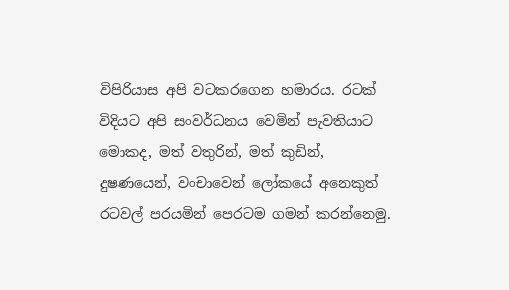විපිරියාස අපි වටකරගෙන හමාරය. රටක් විදියට අපි සංවර්ධනය වෙමින් පැවතියාට මොකද, මත් වතුරින්, මත් කුඩින්, දුෂණයෙන්, වංචාවෙන් ලෝකයේ අනෙකුත් රටවල් පරයමින් පෙරටම ගමන් කරන්නෙමු.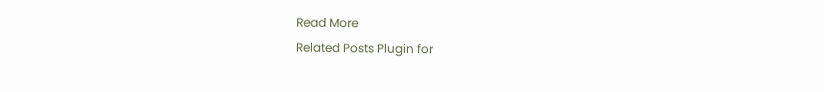Read More
Related Posts Plugin for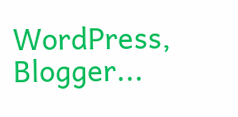WordPress, Blogger...